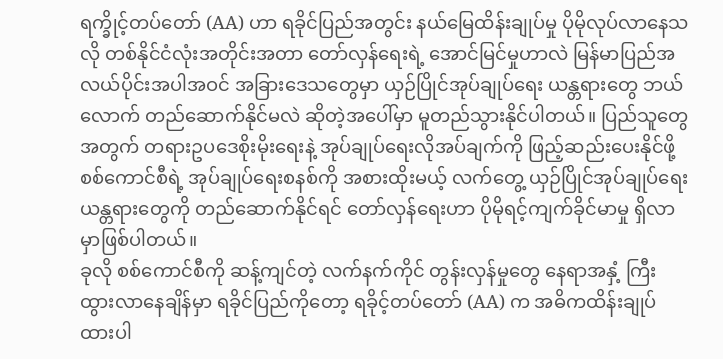ရက္ခိုင့်တပ်တော် (AA) ဟာ ရခိုင်ပြည်အတွင်း နယ်မြေထိန်းချုပ်မှု ပိုမိုလုပ်လာနေသလို တစ်နိုင်ငံလုံးအတိုင်းအတာ တော်လှန်ရေးရဲ့ အောင်မြင်မှုဟာလဲ မြန်မာပြည်အလယ်ပိုင်းအပါအဝင် အခြားဒေသတွေမှာ ယှဉ်ပြိုင်အုပ်ချုပ်ရေး ယန္တရားတွေ ဘယ်လောက် တည်ဆောက်နိုင်မလဲ ဆိုတဲ့အပေါ်မှာ မူတည်သွားနိုင်ပါတယ်။ ပြည်သူတွေအတွက် တရားဥပဒေစိုးမိုးရေးနဲ့ အုပ်ချုပ်ရေးလိုအပ်ချက်ကို ဖြည့်ဆည်းပေးနိုင်ဖို့ စစ်ကောင်စီရဲ့ အုပ်ချုပ်ရေးစနစ်ကို အစားထိုးမယ့် လက်တွေ့ ယှဉ်ပြိုင်အုပ်ချုပ်ရေး ယန္တရားတွေကို တည်ဆောက်နိုင်ရင် တော်လှန်ရေးဟာ ပိုမိုရင့်ကျက်ခိုင်မာမှု ရှိလာမှာဖြစ်ပါတယ်။
ခုလို စစ်ကောင်စီကို ဆန့်ကျင်တဲ့ လက်နက်ကိုင် တွန်းလှန်မှုတွေ နေရာအနှံ့ ကြီးထွားလာနေချိန်မှာ ရခိုင်ပြည်ကိုတော့ ရခိုင့်တပ်တော် (AA) က အဓိကထိန်းချုပ်ထားပါ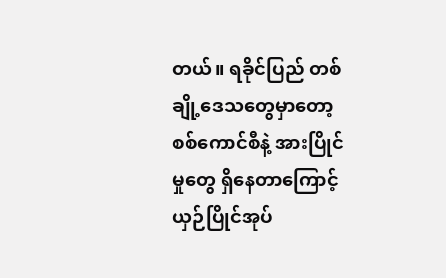တယ်။ ရခိုင်ပြည် တစ်ချို့ဒေသတွေမှာတော့ စစ်ကောင်စီနဲ့ အားပြိုင်မှုတွေ ရှိနေတာကြောင့် ယှဉ်ပြိုင်အုပ်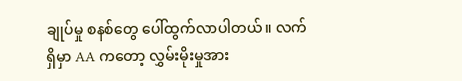ချုပ်မှု စနစ်တွေ ပေါ်ထွက်လာပါတယ်။ လက်ရှိမှာ AA ကတော့ လွှမ်းမိုးမှုအား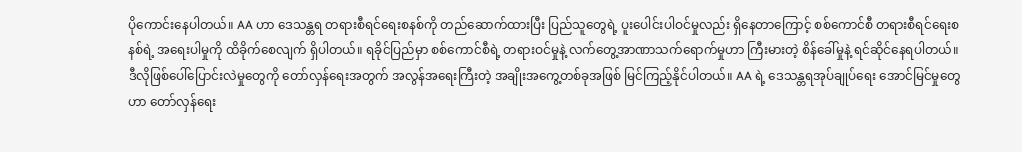ပိုကောင်းနေပါတယ်။ AA ဟာ ဒေသန္တရ တရားစီရင်ရေးစနစ်ကို တည်ဆောက်ထားပြီး ပြည်သူတွေရဲ့ ပူးပေါင်းပါဝင်မှုလည်း ရှိနေတာကြောင့် စစ်ကောင်စီ တရားစီရင်ရေးစနစ်ရဲ့ အရေးပါမှုကို ထိခိုက်စေလျက် ရှိပါတယ်။ ရခိုင်ပြည်မှာ စစ်ကောင်စီရဲ့ တရားဝင်မှုနဲ့ လက်တွေ့အာဏာသက်ရောက်မှုဟာ ကြီးမားတဲ့ စိန်ခေါ်မှုနဲ့ ရင်ဆိုင်နေရပါတယ်။
ဒီလိုဖြစ်ပေါ်ပြောင်းလဲမှုတွေကို တော်လှန်ရေးအတွက် အလွန်အရေးကြီးတဲ့ အချိုးအကွေ့တစ်ခုအဖြစ် မြင်ကြည့်နိုင်ပါတယ်။ AA ရဲ့ ဒေသန္တရအုပ်ချုပ်ရေး အောင်မြင်မှုတွေဟာ တော်လှန်ရေး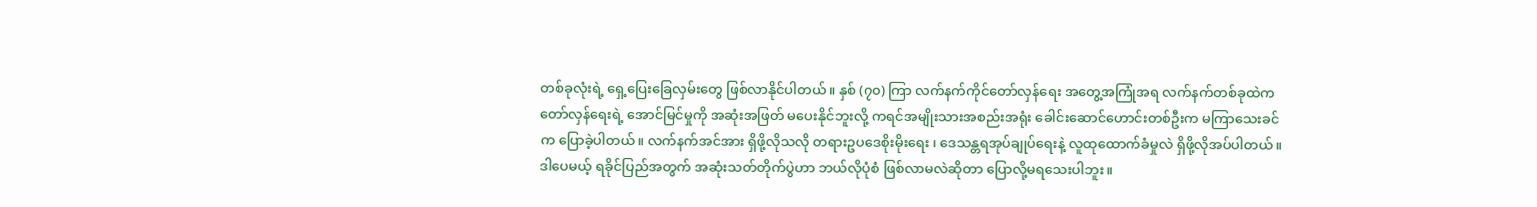တစ်ခုလုံးရဲ့ ရှေ့ပြေးခြေလှမ်းတွေ ဖြစ်လာနိုင်ပါတယ်။ နှစ် (၇၀) ကြာ လက်နက်ကိုင်တော်လှန်ရေး အတွေ့အကြုံအရ လက်နက်တစ်ခုထဲက တော်လှန်ရေးရဲ့ အောင်မြင်မှုကို အဆုံးအဖြတ် မပေးနိုင်ဘူးလို့ ကရင်အမျိုးသားအစည်းအရုံး ခေါင်းဆောင်ဟောင်းတစ်ဦးက မကြာသေးခင်က ပြောခဲ့ပါတယ်။ လက်နက်အင်အား ရှိဖို့လိုသလို တရားဥပဒေစိုးမိုးရေး ၊ ဒေသန္တရအုပ်ချုပ်ရေးနဲ့ လူထုထောက်ခံမှုလဲ ရှိဖို့လိုအပ်ပါတယ်။
ဒါပေမယ့် ရခိုင်ပြည်အတွက် အဆုံးသတ်တိုက်ပွဲဟာ ဘယ်လိုပုံစံ ဖြစ်လာမလဲဆိုတာ ပြောလို့မရသေးပါဘူး။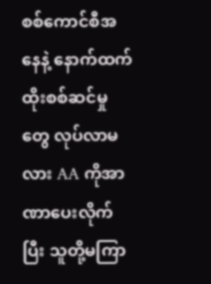စစ်ကောင်စီအနေနဲ့ နောက်ထက် ထိုးစစ်ဆင်မှုတွေ လုပ်လာမလား AA ကိုအာဏာပေးလိုက်ပြီး သူတို့မကြာ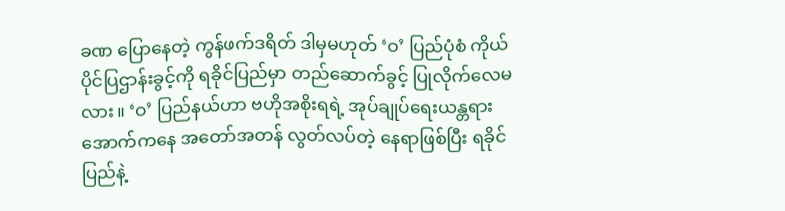ခဏ ပြောနေတဲ့ ကွန်ဖက်ဒရိတ် ဒါမှမဟုတ် ‘ဝ’ ပြည်ပုံစံ ကိုယ်ပိုင်ပြဌာန်းခွင့်ကို ရခိုင်ပြည်မှာ တည်ဆောက်ခွင့် ပြုလိုက်လေမလား။ ‘ဝ’ ပြည်နယ်ဟာ ဗဟိုအစိုးရရဲ့ အုပ်ချုပ်ရေးယန္တရား အောက်ကနေ အတော်အတန် လွတ်လပ်တဲ့ နေရာဖြစ်ပြီး ရခိုင်ပြည်နဲ့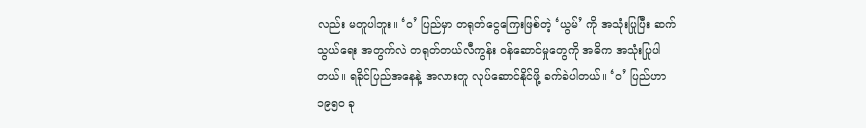လည်း မတူပါဘူး။ ‘ဝ’ ပြည်မှာ တရုတ်ငွေကြေးဖြစ်တဲ့ ‘ယွမ်’ ကို အသုံးပြုပြီး ဆက်သွယ်ရေး အတွက်လဲ တရုတ်တယ်လီကွန်း ဝန်ဆောင်မှုတွေကို အဓိက အသုံးပြုပါတယ်။ ရခိုင်ပြည်အနေနဲ့ အလားတူ လုပ်ဆောင်နိုင်ဖို့ ခက်ခဲပါတယ်။ ‘ဝ’ ပြည်ဟာ ၁၉၅၀ ခု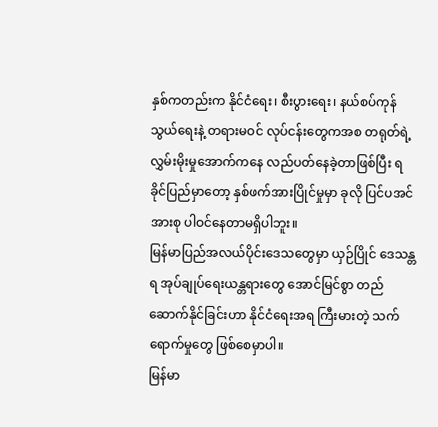နှစ်ကတည်းက နိုင်ငံရေး၊ စီးပွားရေး၊ နယ်စပ်ကုန်သွယ်ရေးနဲ့ တရားမဝင် လုပ်ငန်းတွေကအစ တရုတ်ရဲ့ လွှမ်းမိုးမှုအောက်ကနေ လည်ပတ်နေခဲ့တာဖြစ်ပြီး ရခိုင်ပြည်မှာတော့ နှစ်ဖက်အားပြိုင်မှုမှာ ခုလို ပြင်ပအင်အားစု ပါဝင်နေတာမရှိပါဘူး။
မြန်မာပြည်အလယ်ပိုင်းဒေသတွေမှာ ယှဉ်ပြိုင် ဒေသန္တရ အုပ်ချုပ်ရေးယန္တရားတွေ အောင်မြင်စွာ တည်ဆောက်နိုင်ခြင်းဟာ နိုင်ငံရေးအရ ကြီးမားတဲ့ သက်ရောက်မှုတွေ ဖြစ်စေမှာပါ။
မြန်မာ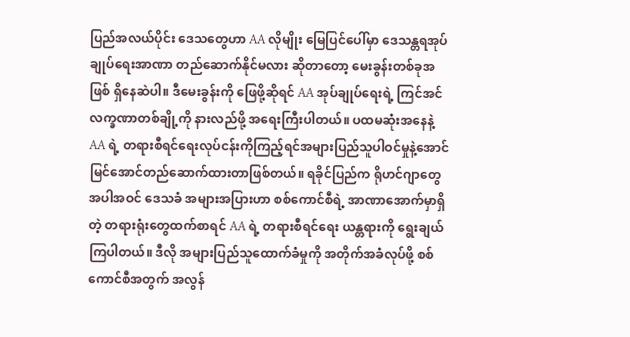ပြည်အလယ်ပိုင်း ဒေသတွေဟာ AA လိုမျိုး မြေပြင်ပေါ်မှာ ဒေသန္တရအုပ်ချုပ်ရေးအာဏာ တည်ဆောက်နိုင်မလား ဆိုတာတော့ မေးခွန်းတစ်ခုအဖြစ် ရှိနေဆဲပါ။ ဒီမေးခွန်းကို ဖြေဖို့ဆိုရင် AA အုပ်ချုပ်ရေးရဲ့ ကြင်အင်လက္ခဏာတစ်ချို့ကို နားလည်ဖို့ အရေးကြီးပါတယ်။ ပထမဆုံးအနေနဲ့ AA ရဲ့ တရားစီရင်ရေးလုပ်ငန်းကိုကြည့်ရင်အများပြည်သူပါဝင်မှုနဲ့အောင်မြင်အောင်တည်ဆောက်ထားတာဖြစ်တယ်။ ရခိုင်ပြည်က ရိုဟင်ဂျာတွေအပါအဝင် ဒေသခံ အများအပြားဟာ စစ်ကောင်စီရဲ့ အာဏာအောက်မှာရှိတဲ့ တရားရုံးတွေထက်စာရင် AA ရဲ့ တရားစီရင်ရေး ယန္တရားကို ရွေးချယ်ကြပါတယ်။ ဒီလို အများပြည်သူထောက်ခံမှုကို အတိုက်အခံလုပ်ဖို့ စစ်ကောင်စီအတွက် အလွန်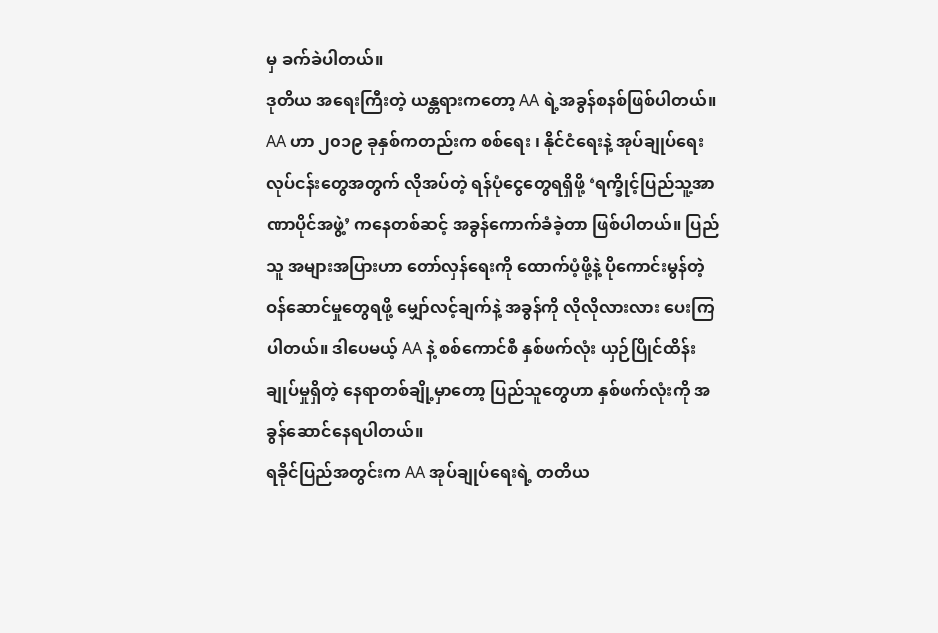မှ ခက်ခဲပါတယ်။
ဒုတိယ အရေးကြီးတဲ့ ယန္တရားကတော့ AA ရဲ့အခွန်စနစ်ဖြစ်ပါတယ်။ AA ဟာ ၂၀၁၉ ခုနှစ်ကတည်းက စစ်ရေး ၊ နိုင်ငံရေးနဲ့ အုပ်ချုပ်ရေး လုပ်ငန်းတွေအတွက် လိုအပ်တဲ့ ရန်ပုံငွေတွေရရှိဖို့ ‘ရက္ခိုင့်ပြည်သူ့အာဏာပိုင်အဖွဲ့’ ကနေတစ်ဆင့် အခွန်ကောက်ခံခဲ့တာ ဖြစ်ပါတယ်။ ပြည်သူ အများအပြားဟာ တော်လှန်ရေးကို ထောက်ပံ့ဖို့နဲ့ ပိုကောင်းမွန်တဲ့ ဝန်ဆောင်မှုတွေရဖို့ မျှော်လင့်ချက်နဲ့ အခွန်ကို လိုလိုလားလား ပေးကြပါတယ်။ ဒါပေမယ့် AA နဲ့ စစ်ကောင်စီ နှစ်ဖက်လုံး ယှဉ်ပြိုင်ထိန်းချုပ်မှုရှိတဲ့ နေရာတစ်ချို့မှာတော့ ပြည်သူတွေဟာ နှစ်ဖက်လုံးကို အခွန်ဆောင်နေရပါတယ်။
ရခိုင်ပြည်အတွင်းက AA အုပ်ချုပ်ရေးရဲ့ တတိယ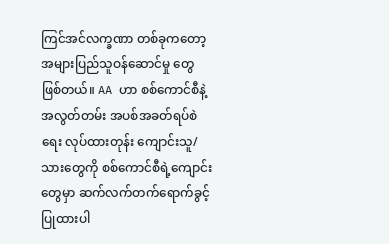ကြင်အင်လက္ခဏာ တစ်ခုကတော့ အများပြည်သူဝန်ဆောင်မှု တွေဖြစ်တယ်။ AA ဟာ စစ်ကောင်စီနဲ့ အလွတ်တမ်း အပစ်အခတ်ရပ်စဲရေး လုပ်ထားတုန်း ကျောင်းသူ/သားတွေကို စစ်ကောင်စီရဲ့ကျောင်းတွေမှာ ဆက်လက်တက်ရောက်ခွင့် ပြုထားပါ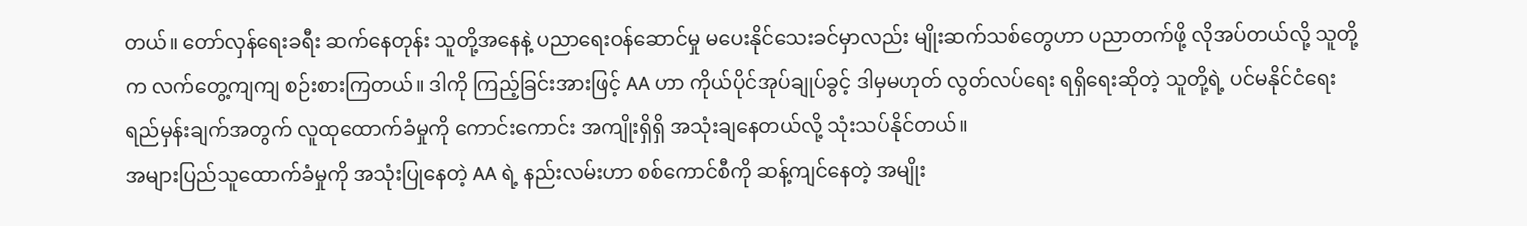တယ်။ တော်လှန်ရေးခရီး ဆက်နေတုန်း သူတို့အနေနဲ့ ပညာရေးဝန်ဆောင်မှု မပေးနိုင်သေးခင်မှာလည်း မျိုးဆက်သစ်တွေဟာ ပညာတက်ဖို့ လိုအပ်တယ်လို့ သူတို့က လက်တွေ့ကျကျ စဉ်းစားကြတယ်။ ဒါကို ကြည့်ခြင်းအားဖြင့် AA ဟာ ကိုယ်ပိုင်အုပ်ချုပ်ခွင့် ဒါမှမဟုတ် လွတ်လပ်ရေး ရရှိရေးဆိုတဲ့ သူတို့ရဲ့ ပင်မနိုင်ငံရေး ရည်မှန်းချက်အတွက် လူထုထောက်ခံမှုကို ကောင်းကောင်း အကျိုးရှိရှိ အသုံးချနေတယ်လို့ သုံးသပ်နိုင်တယ်။
အများပြည်သူထောက်ခံမှုကို အသုံးပြုနေတဲ့ AA ရဲ့ နည်းလမ်းဟာ စစ်ကောင်စီကို ဆန့်ကျင်နေတဲ့ အမျိုး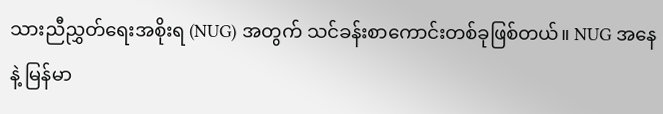သားညီညွှတ်ရေးအစိုးရ (NUG) အတွက် သင်ခန်းစာကောင်းတစ်ခုဖြစ်တယ်။ NUG အနေနဲ့ မြန်မာ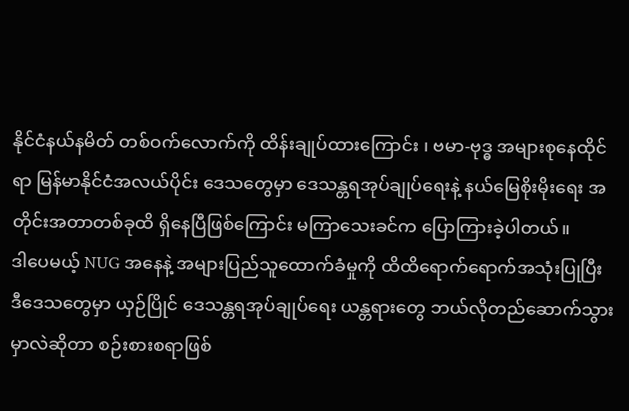နိုင်ငံနယ်နမိတ် တစ်ဝက်လောက်ကို ထိန်းချုပ်ထားကြောင်း ၊ ဗမာ-ဗုဒ္ဓ အများစုနေထိုင်ရာ မြန်မာနိုင်ငံအလယ်ပိုင်း ဒေသတွေမှာ ဒေသန္တရအုပ်ချုပ်ရေးနဲ့ နယ်မြေစိုးမိုးရေး အတိုင်းအတာတစ်ခုထိ ရှိနေပြီဖြစ်ကြောင်း မကြာသေးခင်က ပြောကြားခဲ့ပါတယ်။
ဒါပေမယ့် NUG အနေနဲ့ အများပြည်သူထောက်ခံမှုကို ထိထိရောက်ရောက်အသုံးပြုပြီး ဒီဒေသတွေမှာ ယှဉ်ပြိုင် ဒေသန္တရအုပ်ချုပ်ရေး ယန္တရားတွေ ဘယ်လိုတည်ဆောက်သွားမှာလဲဆိုတာ စဉ်းစားစရာဖြစ်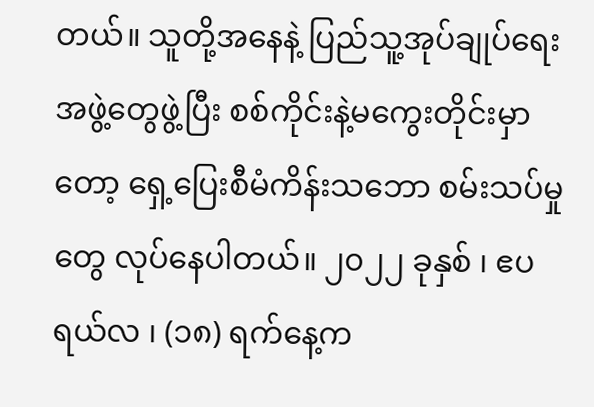တယ်။ သူတို့အနေနဲ့ ပြည်သူ့အုပ်ချုပ်ရေး အဖွဲ့တွေဖွဲ့ပြီး စစ်ကိုင်းနဲ့မကွေးတိုင်းမှာတော့ ရှေ့ပြေးစီမံကိန်းသဘော စမ်းသပ်မှုတွေ လုပ်နေပါတယ်။ ၂၀၂၂ ခုနှစ် ၊ ဧပရယ်လ ၊ (၁၈) ရက်နေ့က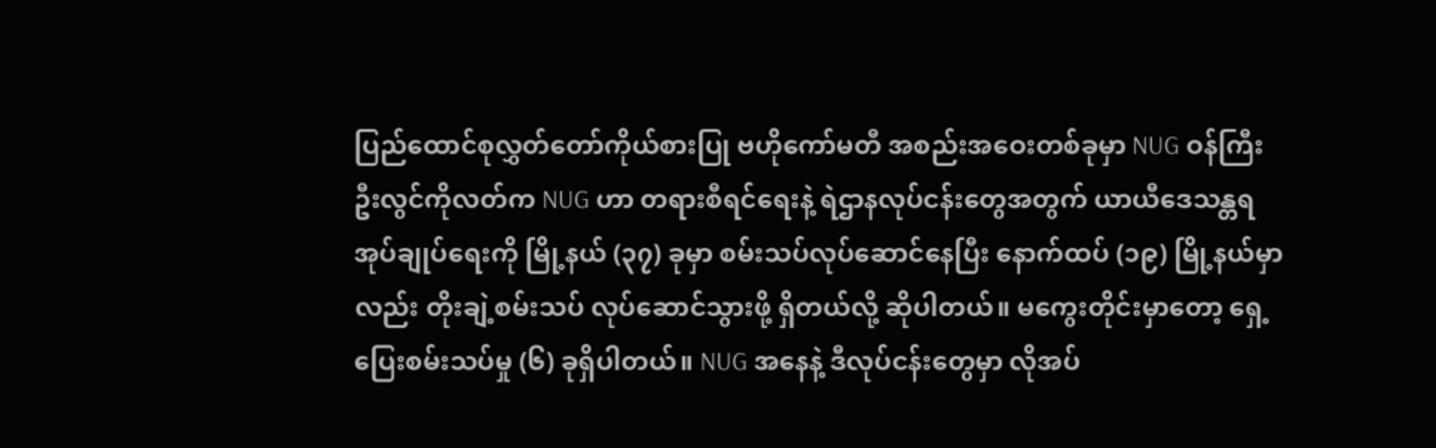ပြည်ထောင်စုလွှတ်တော်ကိုယ်စားပြု ဗဟိုကော်မတီ အစည်းအဝေးတစ်ခုမှာ NUG ဝန်ကြီးဦးလွင်ကိုလတ်က NUG ဟာ တရားစီရင်ရေးနဲ့ ရဲဌာနလုပ်ငန်းတွေအတွက် ယာယီဒေသန္တရ အုပ်ချုပ်ရေးကို မြို့နယ် (၃၇) ခုမှာ စမ်းသပ်လုပ်ဆောင်နေပြီး နောက်ထပ် (၁၉) မြို့နယ်မှာလည်း တိုးချဲ့စမ်းသပ် လုပ်ဆောင်သွားဖို့ ရှိတယ်လို့ ဆိုပါတယ်။ မကွေးတိုင်းမှာတော့ ရှေ့ပြေးစမ်းသပ်မှု (၆) ခုရှိပါတယ်။ NUG အနေနဲ့ ဒီလုပ်ငန်းတွေမှာ လိုအပ်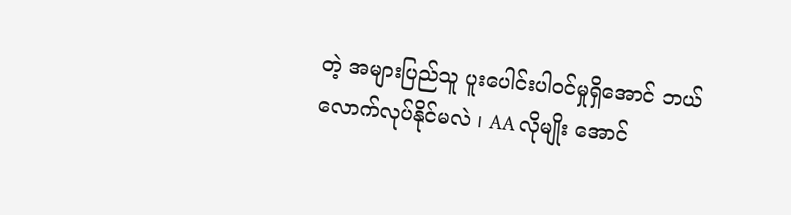တဲ့ အများပြည်သူ ပူးပေါင်းပါဝင်မှုရှိအောင် ဘယ်လောက်လုပ်နိုင်မလဲ ၊ AA လိုမျိုး အောင်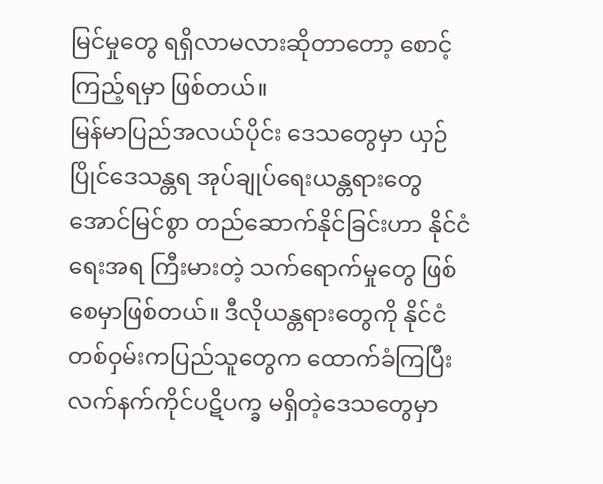မြင်မှုတွေ ရရှိလာမလားဆိုတာတော့ စောင့်ကြည့်ရမှာ ဖြစ်တယ်။
မြန်မာပြည်အလယ်ပိုင်း ဒေသတွေမှာ ယှဉ်ပြိုင်ဒေသန္တရ အုပ်ချုပ်ရေးယန္တရားတွေ အောင်မြင်စွာ တည်ဆောက်နိုင်ခြင်းဟာ နိုင်ငံရေးအရ ကြီးမားတဲ့ သက်ရောက်မှုတွေ ဖြစ်စေမှာဖြစ်တယ်။ ဒီလိုယန္တရားတွေကို နိုင်ငံတစ်ဝှမ်းကပြည်သူတွေက ထောက်ခံကြပြီး လက်နက်ကိုင်ပဋိပက္ခ မရှိတဲ့ဒေသတွေမှာ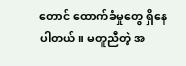တောင် ထောက်ခံမှုတွေ ရှိနေပါတယ်။ မတူညီတဲ့ အ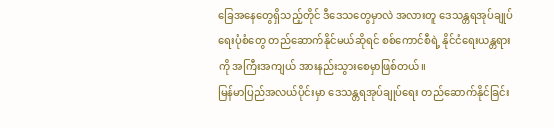ခြေအနေတွေရှိသည့်တိုင် ဒီဒေသတွေမှာလဲ အလားတူ ဒေသန္တရအုပ်ချုပ်ရေးပုံစံတွေ တည်ဆောက်နိုင်မယ်ဆိုရင် စစ်ကောင်စီရဲ့ နိုင်ငံရေးယန္တရားကို အကြီးအကျယ် အားနည်းသွားစေမှာဖြစ်တယ်။
မြန်မာပြည်အလယ်ပိုင်းမှာ ဒေသန္တရအုပ်ချုပ်ရေး တည်ဆောက်နိုင်ခြင်း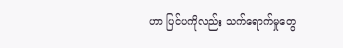ဟာ ပြင်ပကိုလည်း သက်ရောက်မှုတွေ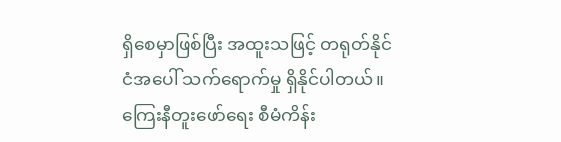ရှိစေမှာဖြစ်ပြီး အထူးသဖြင့် တရုတ်နိုင်ငံအပေါ် သက်ရောက်မှု ရှိနိုင်ပါတယ်။ ကြေးနီတူးဖော်ရေး စီမံကိန်း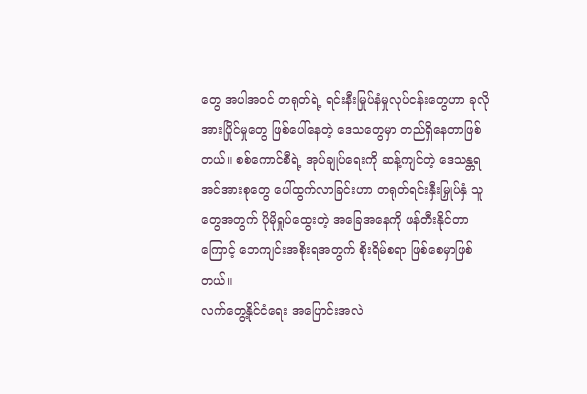တွေ အပါအဝင် တရုတ်ရဲ့ ရင်းနီးမြုပ်နံမှုလုပ်ငန်းတွေဟာ ခုလိုအားပြိုင်မှုတွေ ဖြစ်ပေါ်နေတဲ့ ဒေသတွေမှာ တည်ရှိနေတာဖြစ်တယ်။ စစ်ကောင်စီရဲ့ အုပ်ချုပ်ရေးကို ဆန့်ကျင်တဲ့ ဒေသန္တရအင်အားစုတွေ ပေါ်ထွက်လာခြင်းဟာ တရုတ်ရင်းနှီးမြှုပ်နှံ သူတွေအတွက် ပိုမိုရှုပ်ထွေးတဲ့ အခြေအနေကို ဖန်တီးနိုင်တာကြောင့် ဘေကျင်းအစိုးရအတွက် စိုးရိမ်စရာ ဖြစ်စေမှာဖြစ်တယ်။
လက်တွေ့နိုင်ငံရေး အပြောင်းအလဲ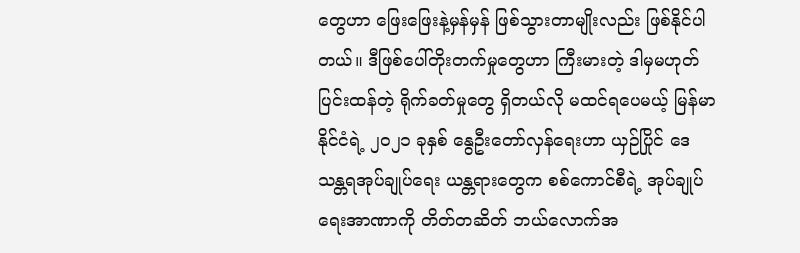တွေဟာ ဖြေးဖြေးနဲ့မှန်မှန် ဖြစ်သွားတာမျိုးလည်း ဖြစ်နိုင်ပါတယ်။ ဒီဖြစ်ပေါ်တိုးတက်မှုတွေဟာ ကြီးမားတဲ့ ဒါမှမဟုတ် ပြင်းထန်တဲ့ ရိုက်ခတ်မှုတွေ ရှိတယ်လို မထင်ရပေမယ့် မြန်မာနိုင်ငံရဲ့ ၂၀၂၁ ခုနှစ် နွေဦးတော်လှန်ရေးဟာ ယှဉ်ပြိုင် ဒေသန္တရအုပ်ချုပ်ရေး ယန္တရားတွေက စစ်ကောင်စီရဲ့ အုပ်ချုပ်ရေးအာဏာကို တိတ်တဆိတ် ဘယ်လောက်အ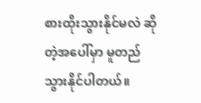စားထိုးသွားနိုင်မလဲ ဆိုတဲ့အပေါ်မှာ မူတည်သွားနိုင်ပါတယ်။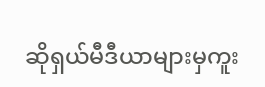ဆိုရှယ်မီဒီယာများမှကူး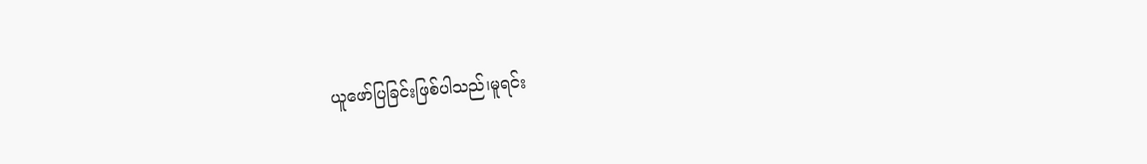ယူဖော်ပြခြင်းဖြစ်ပါသည်၊မူရင်း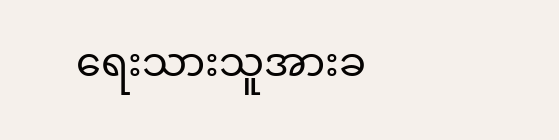ရေးသားသူအားခ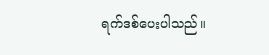ရက်ဒစ်ပေးပါသည်။